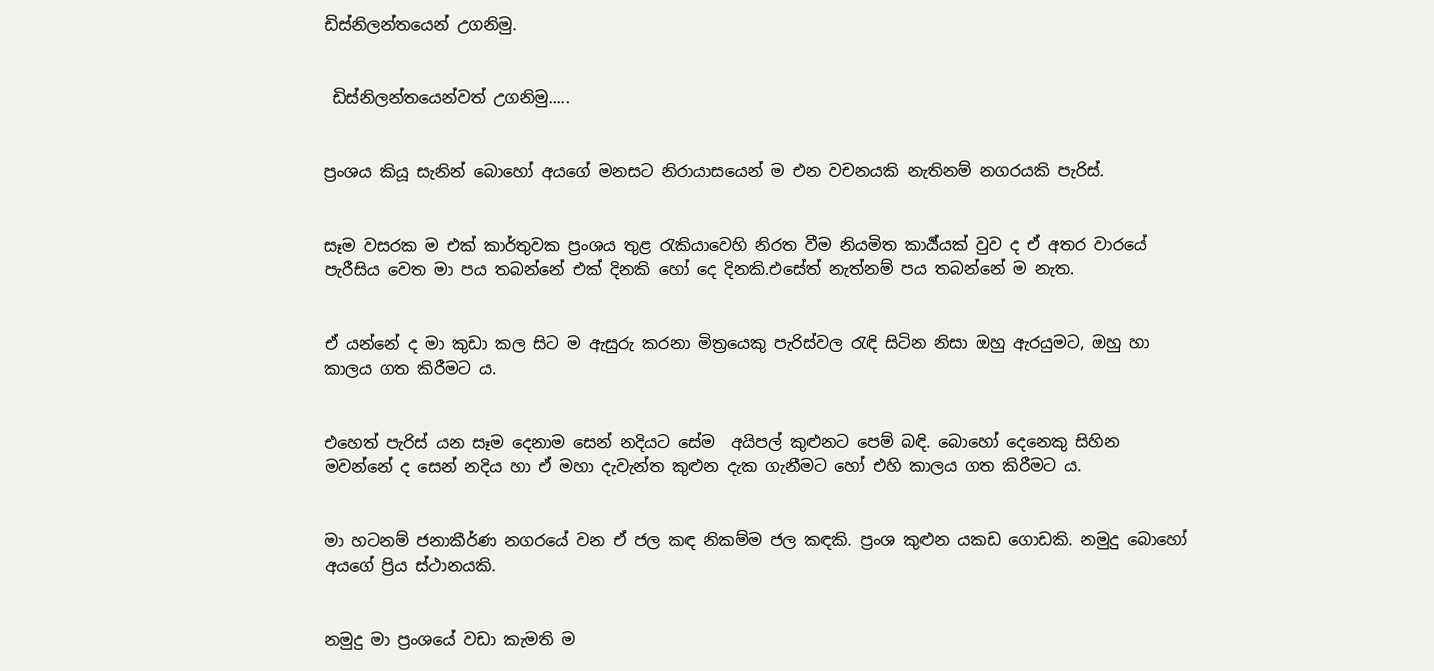ඩිස්නිලන්තයෙන් උගනිමු.


 ඩිස්නිලන්තයෙන්වත් උගනිමු.....


ප්‍රංශය කියූ සැනින් බොහෝ අයගේ මනසට නිරායාසයෙන් ම එන වචනයකි නැතිනම් නගරයකි පැරිස්.


සෑම වසරක ම එක් කාර්තුවක ප්‍රංශය තුළ රැකියාවෙහි නිරත වීම නියමිත කාර්‍ය්යක් වුව ද ඒ අතර වාරයේ පැරීසිය වෙත මා පය තබන්නේ එක් දිනකි හෝ දෙ දිනකි.එසේත් නැත්නම් පය තබන්නේ ම නැත.


ඒ යන්නේ ද මා කුඩා කල සිට ම ඇසුරු කරනා මිත්‍රයෙකු පැරිස්වල රැඳි සිටින නිසා ඔහු ඇරයුමට, ඔහු හා කාලය ගත කිරීමට ය.


එහෙත් පැරිස් යන සෑම දෙනාම සෙන් නදියට සේම  අයිපල් කුළුනට පෙම් බඳි. බොහෝ දෙනෙකු සිහින මවන්නේ ද සෙන් නදිය හා ඒ මහා දැවැන්ත කුළුන දැක ගැනීමට හෝ එහි කාලය ගත කිරීමට ය.


මා හටනම් ජනාකීර්ණ නගරයේ වන ඒ ජල කඳ නිකම්ම ජල කඳකි. ප්‍රංශ කුළුන යකඩ ගොඩකි. නමුදු බොහෝ අයගේ ප්‍රිය ස්ථානයකි.


නමුදු මා ප්‍රංශයේ වඩා කැමති ම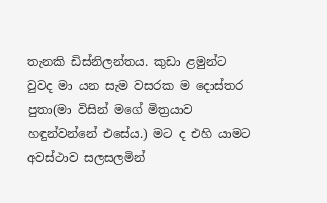තැනකි ඩිස්නිලන්තය. කුඩා ළමුන්ට වුවද මා යන සැම වසරක ම දොස්තර පුතා(මා විසින් මගේ මිත්‍රයාව හඳුන්වන්නේ එසේය.) මට ද එහි යාමට අවස්ථාව සලසලමින්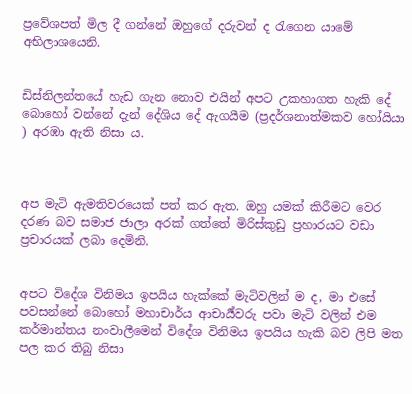ප්‍රවේශපත් මිල දී ගන්නේ ඔහුගේ දරුවන් ද රැගෙන යාමේ අභිලාශයෙනි.


ඩිස්නිලන්තයේ හැඩ ගැන නොව එයින් අපට උකහාගත හැකි දේ බොහෝ වන්නේ දැන් දේශිය දේ ඇගයීම (ප්‍රදර්ශනාත්මකව හෝයියා ) අරඹා ඇති නිසා ය.



අප මැටි ඇමතිවරයෙක් පත් කර ඇත. ඔහු යමක් කිරීමට වෙර දරණ බව සමාජ ජාලා අරක් ගත්තේ මිරිස්කුඩු ප්‍රහාරයට වඩා ප්‍රචාරයක් ලබා දෙමිනි.


අපට විදේශ විනිමය ඉපයිය හැක්කේ මැටිවලින් ම ද, මා එසේ පවසන්නේ බොහෝ මහාචාර්ය ආචාර්‍ය්වරු පවා මැටි වලින් එම කර්මාන්තය නංවාලීමෙන් විදේශ විනිමය ඉපයිය හැකි බව ලිපි මත පල කර තිබු නිසා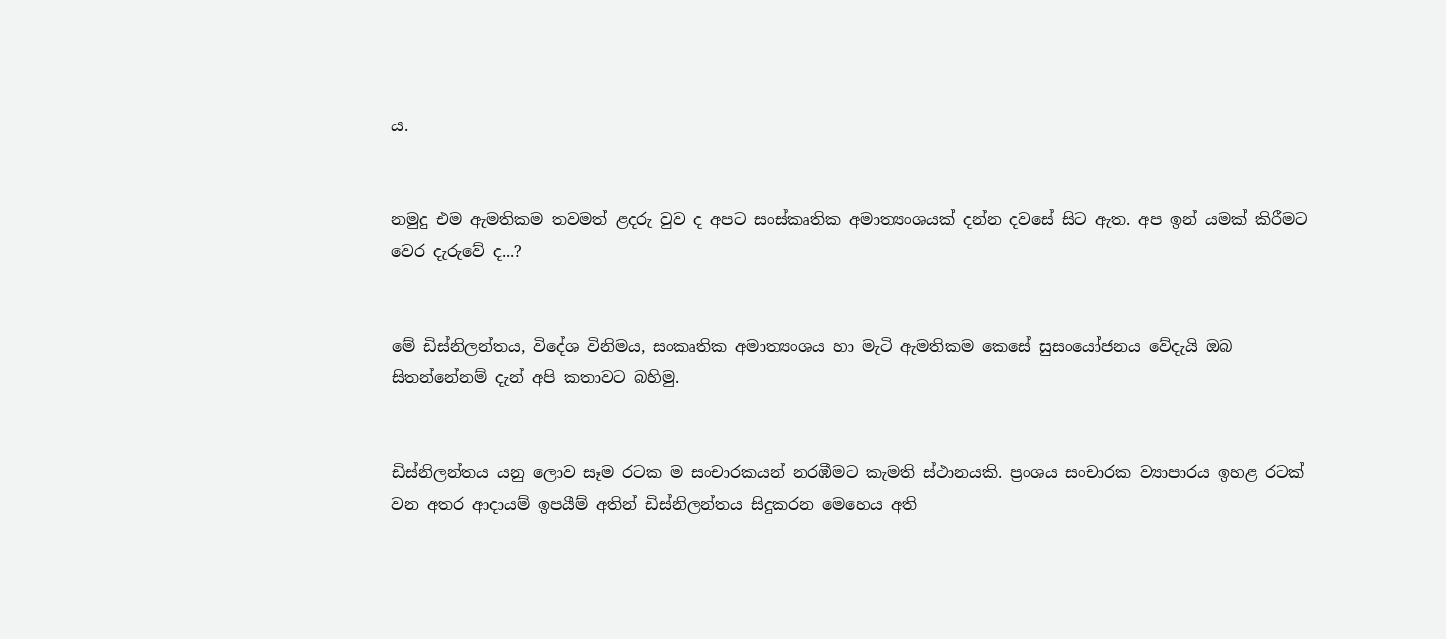ය.


නමුදු එම ඇමතිකම තවමත් ළදරු වුව ද අපට සංස්කෘතික අමාත්‍යංශයක් දන්න දවසේ සිට ඇත. අප ඉන් යමක් කිරීමට වෙර දැරුවේ ද...?


මේ ඩිස්නිලන්තය, විදේශ විනිමය, සංකෘතික අමාත්‍යංශය හා මැටි ඇමතිකම කෙසේ සුසංයෝජනය වේදැයි ඔබ සිතන්නේනම් දැන් අපි කතාවට බහිමු.


ඩිස්නිලන්තය යනු ලොව සෑම රටක ම සංචාරකයන් නරඹීමට කැමති ස්ථානයකි. ප්‍රංශය සංචාරක ව්‍යාපාරය ඉහළ රටක් වන අතර ආදායම් ඉපයීම් අතින් ඩිස්නිලන්තය සිදුකරන මෙහෙය අති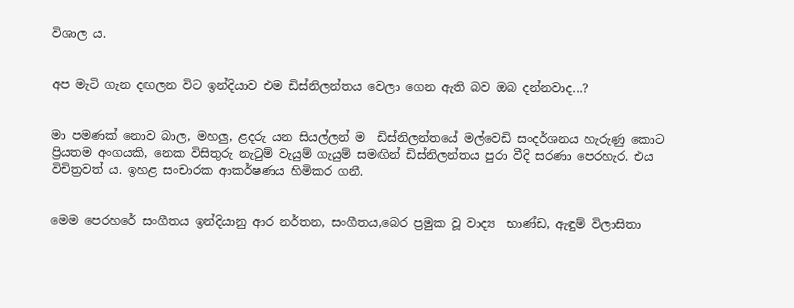විශාල ය.


අප මැටි ගැන දඟලන විට ඉන්දියාව එම ඩිස්නිලන්තය වෙලා ගෙන ඇති බව ඔබ දන්නවාද...?


මා පමණක් නොව බාල, මහලු, ළදරු යන සියල්ලන් ම  ඩිස්නිලන්තයේ මල්වෙඩි සංදර්ශනය හැරුණු කොට ප්‍රියතම අංගයකි, නෙක විසිතුරු නැටුම් වැයුම් ගැයුම් සමඟින් ඩිස්නිලන්තය පුරා වීදි සරණා පෙරහැර. එය විචිත්‍රවත් ය. ඉහළ සංචාරක ආකර්ෂණය හිමිකර ගනී.


මෙම පෙරහරේ සංගීතය ඉන්දියානු ආර නර්තන, සංගීතය,බෙර ප්‍රමුක වූ වාද්‍ය  භාණ්ඩ, ඇඳුම් විලාසිතා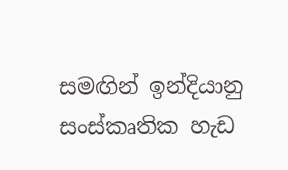සමඟින් ඉන්දියානු සංස්කෘතික හැඩ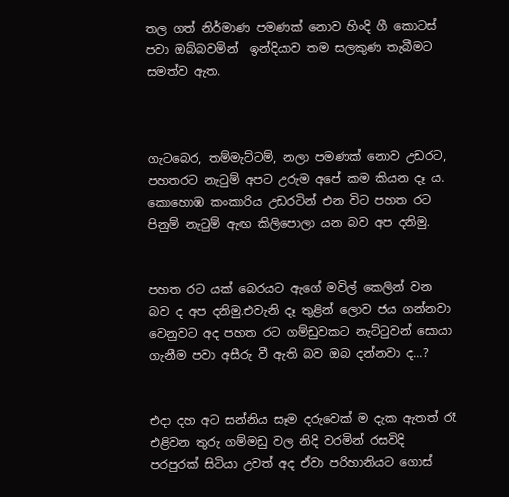තල ගත් නිර්මාණ පමණක් නොව හිංදි ගී කොටස් පවා ඔබ්බවමින්  ඉන්දියාව තම සලකුණ තැබීමට සමත්ව ඇත.



ගැටබෙර, තම්මැට්ටම්, නලා පමණක් නොව උඩරට, පහතරට නැටුම් අපට උරුම අපේ කම කියන දෑ ය. කොහොඹ කංකාරිය උඩරටින් එන විට පහත රට පිනුම් නැටුම් ඇඟ කිලිපොලා යන බව අප දනිමු.


පහත රට යක් බෙරයට ඇගේ මවිල් කෙලින් වන බව ද අප දනිමු.එවැනි දෑ තුළින් ලොව ජය ගන්නවා වෙනුවට අද පහත රට ගම්ඩුවකට නැට්ටුවන් සොයා ගැනීම පවා අසීරු වී ඇති බව ඔබ දන්නවා ද...?


එදා දහ අට සන්නිය සෑම දරුවෙක් ම දැක ඇතත් රෑ එළිවන තුරු ගම්මඩු වල නිදි වරමින් රසවිදි පරපුරක් සිටියා උවත් අද ඒවා පරිහානියට ගොස්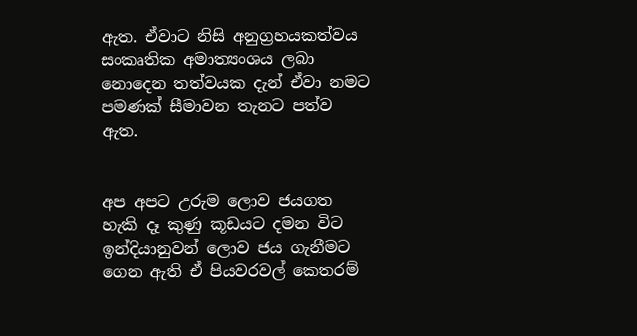ඇත. ඒවාට නිසි අනුග්‍රහයකත්වය සංකෘතික අමාත්‍යංශය ලබා නොදෙන තත්වයක දැන් ඒවා නමට පමණක් සීමාවන තැනට පත්ව ඇත.


අප අපට උරුම ලොව ජයගත හැකි දෑ කුණු කූඩයට දමන විට ඉන්දියානුවන් ලොව ජය ගැනීමට ගෙන ඇති ඒ පියවරවල් කෙතරම්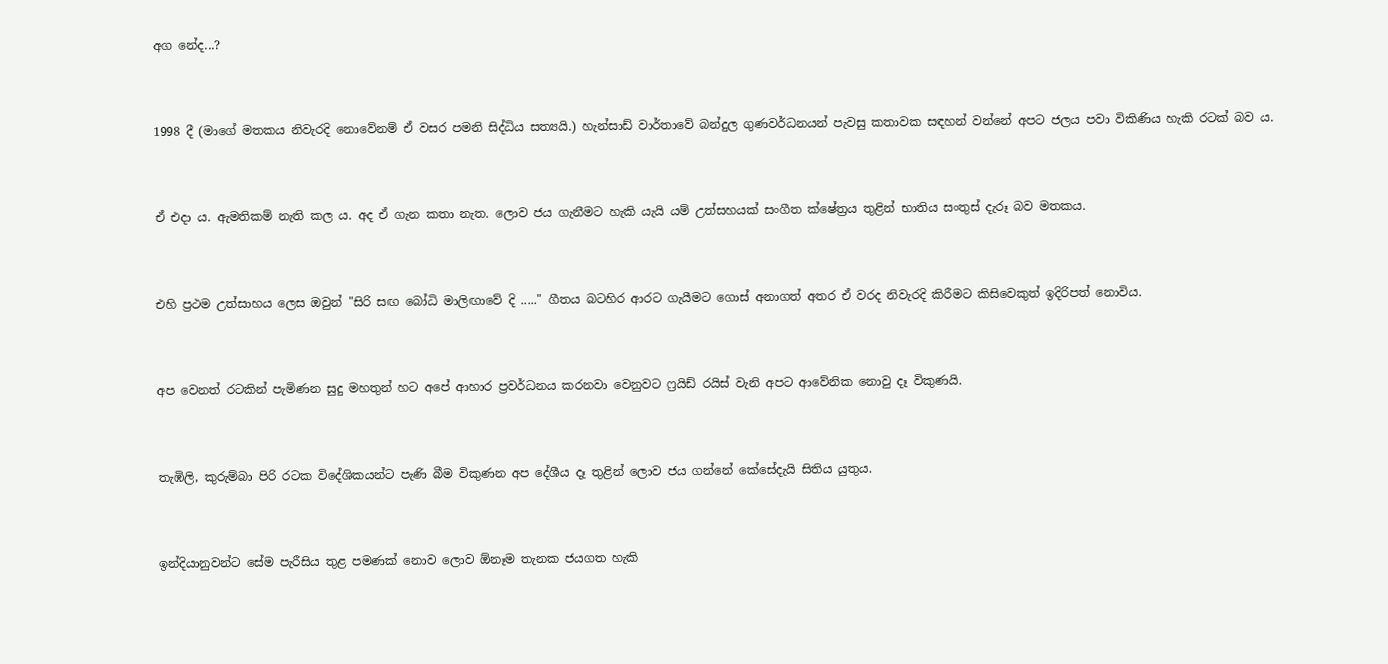අග නේද...?


1998 දී (මාගේ මතකය නිවැරදි නොවේනම් ඒ වසර පමනි සිද්ධිය සත්‍යයි.) හැන්සාඩ් වාර්තාවේ බන්දුල ගුණවර්ධනයන් පැවසු කතාවක සඳහන් වන්නේ අපට ජලය පවා විකිණිය හැකි රටක් බව ය.


ඒ එදා ය. ඇමතිකම් නැති කල ය. අද ඒ ගැන කතා නැත. ලොව ජය ගැනීමට හැකි යැයි යම් උත්සහයක් සංගීත ක්ෂේත්‍රය තුළින් භාතිය සංතුස් දැරූ බව මතකය.


එහි ප්‍රථම උත්සාහය ලෙස ඔවුන් "සිරි සඟ බෝධි මාලිඟාවේ දි ....." ගීතය බටහිර ආරට ගැයීමට ගොස් අනාගත් අතර ඒ වරද නිවැරදි කිරීමට කිසිවෙකුත් ඉදිරිපත් නොවිය.


අප වෙනත් රටකින් පැමිණන සුදු මහතුන් හට අපේ ආහාර ප්‍රවර්ධනය කරනවා වෙනුවට ෆ්‍රයිඩ් රයිස් වැනි අපට ආවේනික නොවු දෑ විකුණයි.


තැඹිලි, කුරුම්බා පිරි රටක විදේශිකයන්ට පැණි බීම විකුණන අප දේශීය දෑ තුළින් ලොව ජය ගන්නේ කේසේදැයි සිතිය යුතුය.


ඉන්දියානුවන්ට සේම පැරීසිය තුළ පමණක් නොව ලොව ඕනෑම තැනක ජයගත හැකි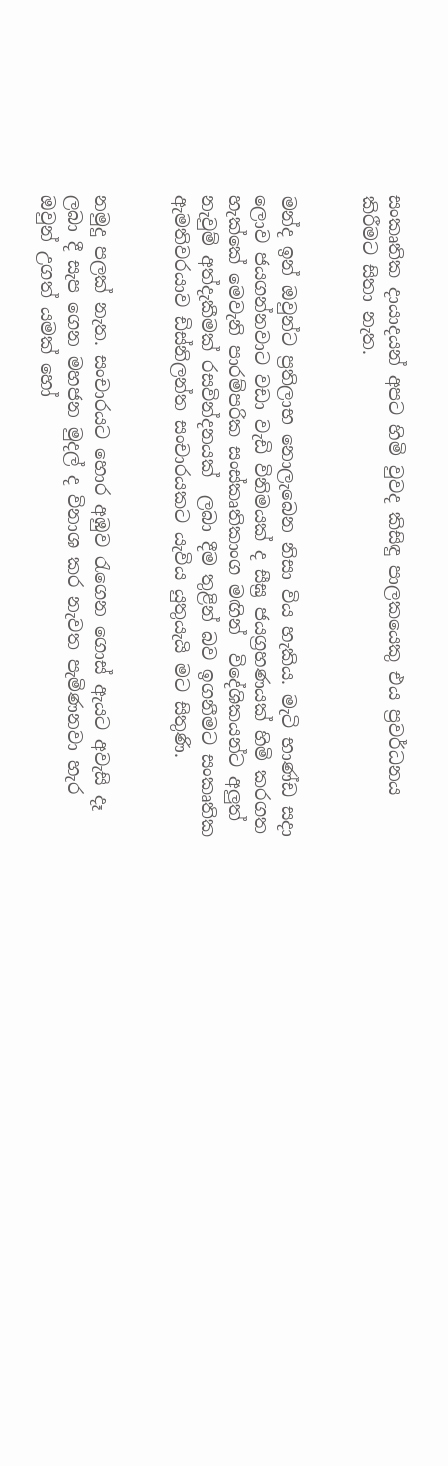සංකෘතික දායාදයන් අපට හිමි වුවද කිසිඳු පාලකයෙකු එය ප්‍රවර්ධනය කිරීමට සිතා නැත.


මන්ද ඉන් ඔවුන්ට ප්‍රතිලාභ නොලැබෙන නිසා විය හැකිය. මැටි භාණ්ඩ සදා ලොව ජයගන්නවාට වඩා වැඩි විනිමයක් ද සීඝ්‍ර ජයග්‍රහණයක් හිමි කරගත හැක්කේ මෙවැනි පාරම්පරික සංස්කෘතිකාංග මඟින්  විදේශිකයන්ට අලුත් නැවුම් අත්දැකීමක් රසවින්දනයක්  ලබා දීම තුළින් බව ඉගනීමට සංකෘතික ඇමතිවරයාව ඩිස්නිලන්ත සංචාරයකට යැවිය යුතුයැයි මට සිතුණි.


නමුදු පලක් නැත. සංචාරයට හොර අඹුව රැගෙන ගොස් ඇයට අවැසි දෑ ලබා දී සැප ගෙන මහජන මුදල් ද විනාශ කර නැවත පැමිණනවා හැර ඔවුන් උගත් යමක් හෝ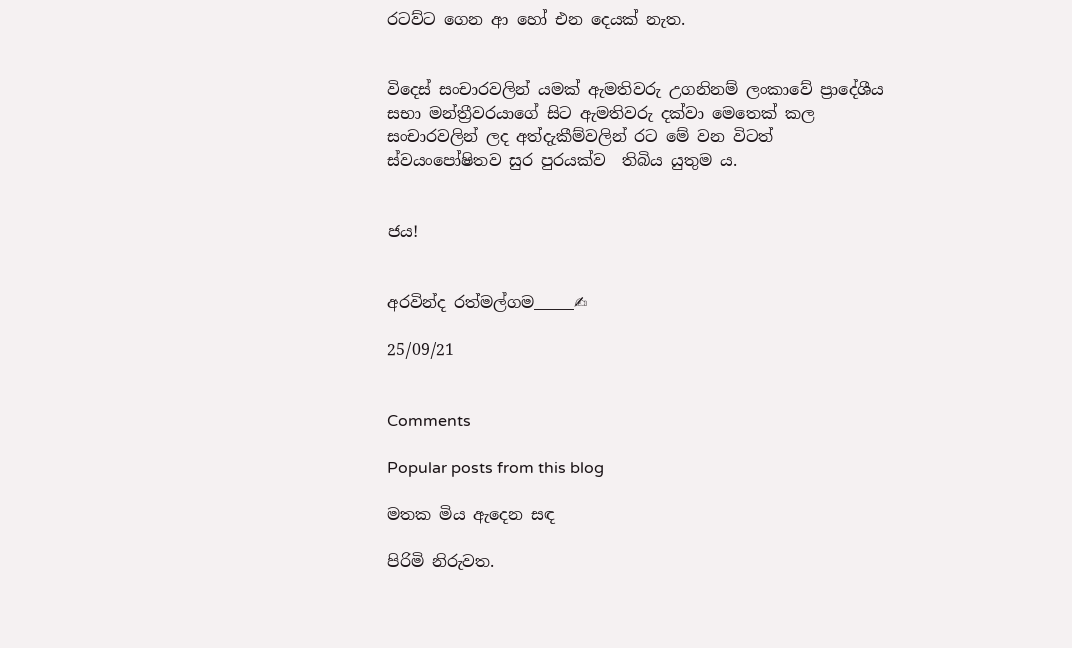රටව්ට ගෙන ආ හෝ එන දෙයක් නැත.


විදෙස් සංචාරවලින් යමක් ඇමතිවරු උගනිනම් ලංකාවේ ප්‍රාදේශීය සභා මන්ත්‍රීවරයාගේ සිට ඇමතිවරු දක්වා මෙතෙක් කල සංචාරවලින් ලද අත්දැකීම්වලින් රට මේ වන විටත් ස්වයංපෝෂිතව සුර පුරයක්ව  තිබිය යුතුම ය.


ජය!


අරවින්ද රත්මල්ගම_____✍

25/09/21


Comments

Popular posts from this blog

මතක මිය ඇදෙන සඳ

පිරිමි නිරුවත.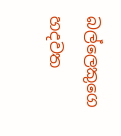බල්ලෙකුගෙ හදවත